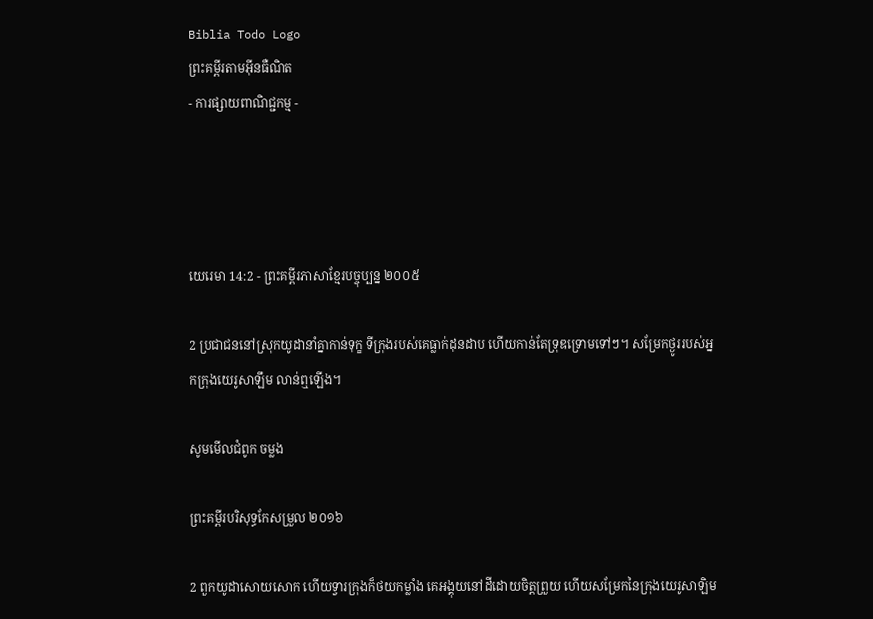Biblia Todo Logo
ព្រះគម្ពីរតាមអ៊ីនធឺណិត
- ការផ្សាយពាណិជ្ជកម្ម -




យេរេមា 14:2 - ព្រះគម្ពីរភាសាខ្មែរបច្ចុប្បន្ន ២០០៥

2 ប្រជា‌ជននៅស្រុកយូដានាំគ្នាកាន់ទុក្ខ ទីក្រុងរបស់គេធ្លាក់ដុន‌ដាប ហើយកាន់តែទ្រុឌ‌ទ្រោមទៅៗ។ សម្រែកថ្ងូររបស់អ្នកក្រុងយេរូ‌សាឡឹម លាន់ឮឡើង។

សូមមើលជំពូក ចម្លង

ព្រះគម្ពីរបរិសុទ្ធកែសម្រួល ២០១៦

2 ពួកយូដាសោយសោក ហើយទ្វារក្រុងក៏ថយកម្លាំង គេអង្គុយនៅដីដោយចិត្តព្រួយ ហើយសម្រែកនៃក្រុងយេរូ‌សាឡិម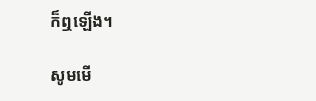ក៏ឮឡើង។

សូមមើ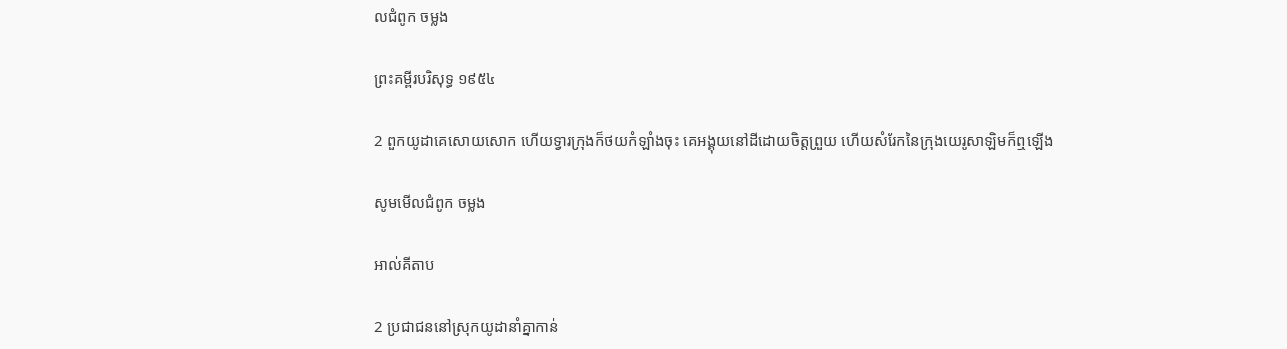លជំពូក ចម្លង

ព្រះគម្ពីរបរិសុទ្ធ ១៩៥៤

2 ពួកយូដាគេសោយសោក ហើយទ្វារក្រុងក៏ថយកំឡាំងចុះ គេអង្គុយនៅដីដោយចិត្តព្រួយ ហើយសំរែកនៃក្រុងយេរូ‌សាឡិមក៏ឮឡើង

សូមមើលជំពូក ចម្លង

អាល់គីតាប

2 ប្រជា‌ជននៅស្រុកយូដានាំគ្នាកាន់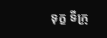ទុក្ខ ទីក្រុ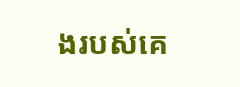ងរបស់គេ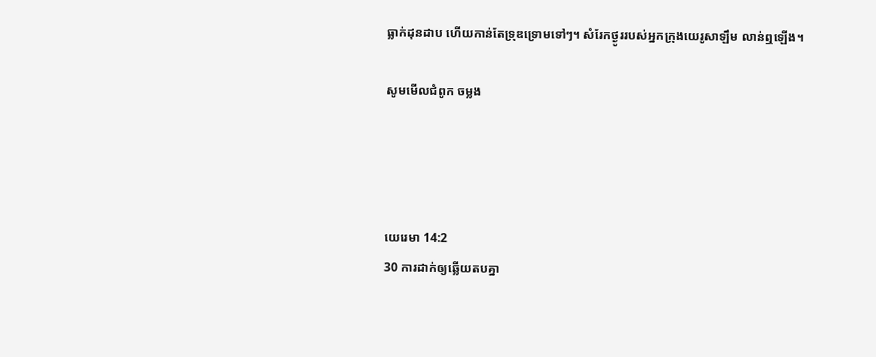ធ្លាក់ដុន‌ដាប ហើយកាន់តែទ្រុឌ‌ទ្រោមទៅៗ។ សំរែកថ្ងូររបស់អ្នកក្រុងយេរូ‌សាឡឹម លាន់ឮឡើង។

សូមមើលជំពូក ចម្លង




យេរេមា 14:2
30 ការដាក់ឲ្យឆ្លើយតបគ្នា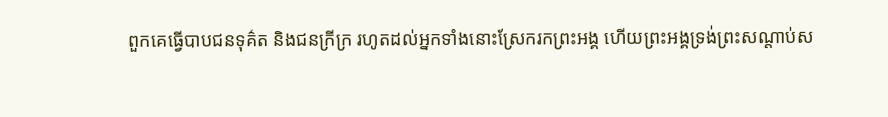ពួកគេធ្វើបាបជនទុគ៌ត និងជនក្រីក្រ រហូតដល់អ្នកទាំងនោះស្រែករកព្រះអង្គ ហើយព្រះអង្គទ្រង់ព្រះ‌សណ្ដាប់ស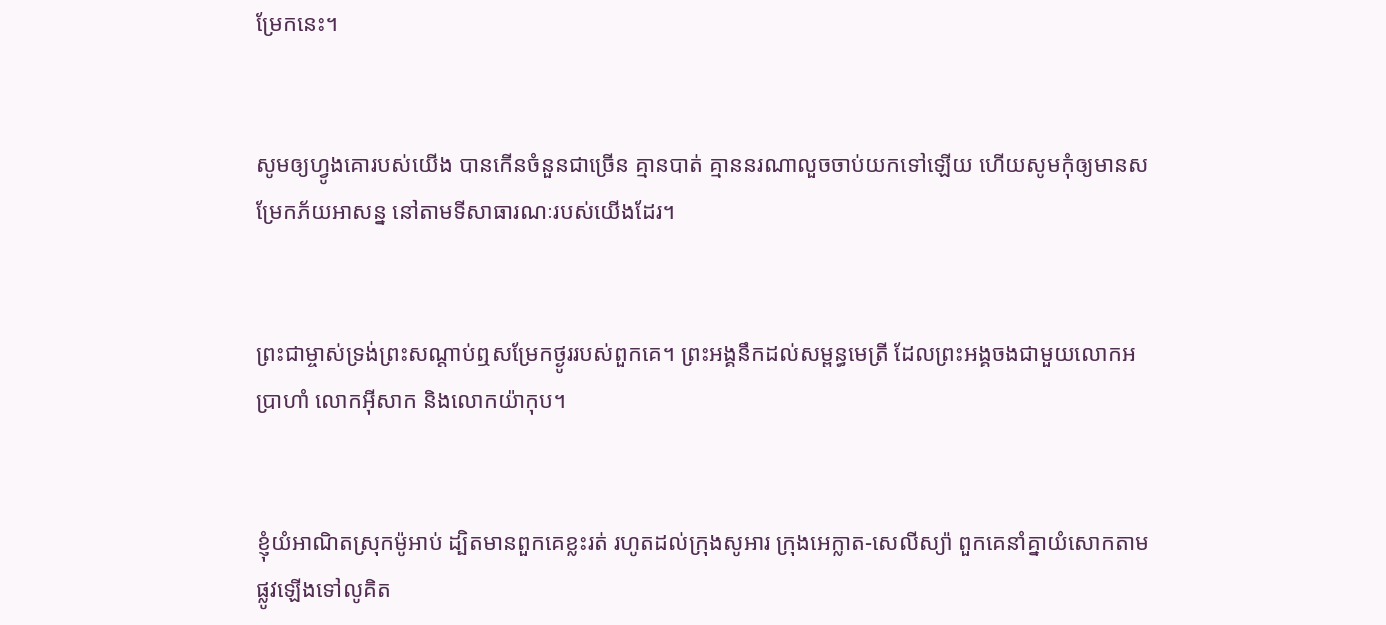ម្រែកនេះ។


សូមឲ្យហ្វូងគោរបស់យើង បានកើនចំនួនជាច្រើន គ្មានបាត់ គ្មាននរណាលួចចាប់យកទៅឡើយ ហើយសូមកុំឲ្យមានសម្រែកភ័យអាសន្ន នៅតាមទីសាធារណៈរបស់យើងដែរ។


ព្រះ‌ជាម្ចាស់ទ្រង់ព្រះ‌សណ្ដាប់ឮសម្រែកថ្ងូររបស់ពួកគេ។ ព្រះអង្គនឹកដល់សម្ពន្ធ‌មេត្រី ដែលព្រះអង្គចងជាមួយលោកអប្រាហាំ លោកអ៊ីសាក និងលោកយ៉ាកុប។


ខ្ញុំយំអាណិតស្រុកម៉ូអាប់ ដ្បិតមានពួកគេខ្លះរត់ រហូតដល់ក្រុងសូអារ ក្រុងអេក្លាត-សេលី‌ស្យ៉ា ពួកគេនាំគ្នាយំសោកតាមផ្លូវឡើងទៅលូគិត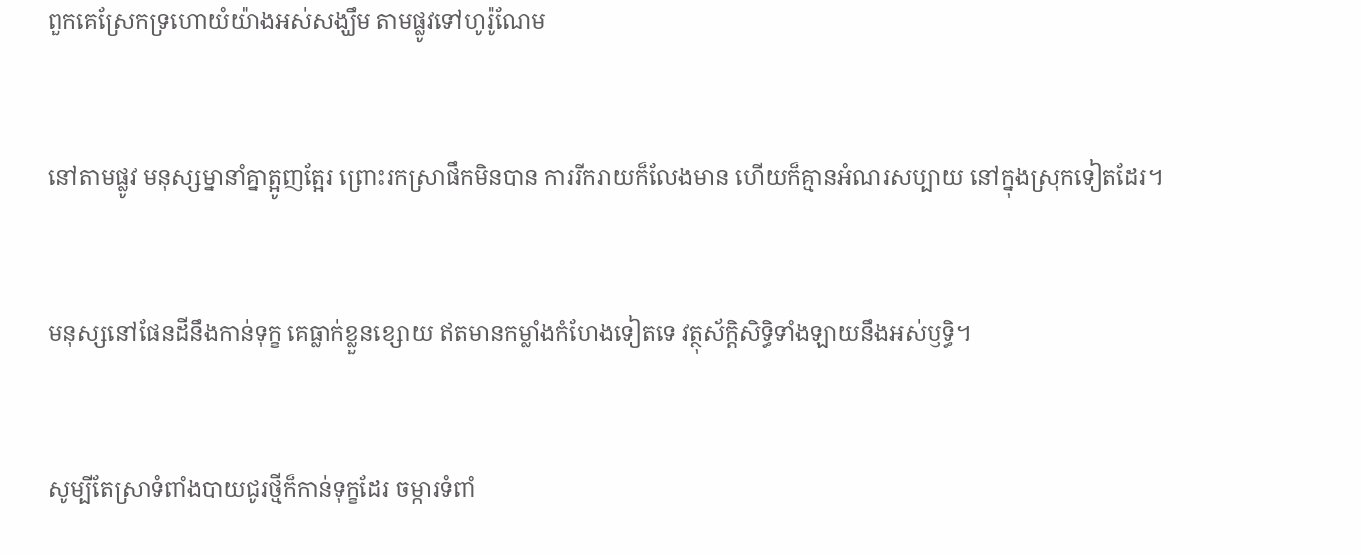ពួកគេស្រែកទ្រហោយំយ៉ាងអស់សង្ឃឹម តាមផ្លូវទៅហូរ៉ូ‌ណែម


នៅតាមផ្លូវ មនុស្ស‌ម្នានាំគ្នាត្អូញ‌ត្អែរ ព្រោះរកស្រាផឹកមិនបាន ការរីក‌រាយក៏លែងមាន ហើយក៏គ្មានអំណរសប្បាយ នៅក្នុងស្រុកទៀតដែរ។


មនុស្សនៅផែនដីនឹងកាន់ទុក្ខ គេធ្លាក់ខ្លួនខ្សោយ ឥតមានកម្លាំងកំហែងទៀតទេ វត្ថុស័ក្ដិ‌សិទ្ធិទាំង‌ឡាយនឹងអស់ឫទ្ធិ។


សូម្បីតែស្រាទំពាំង‌បាយជូរថ្មីក៏កាន់ទុក្ខដែរ ចម្ការទំពាំ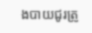ង‌បាយជូរត្រូ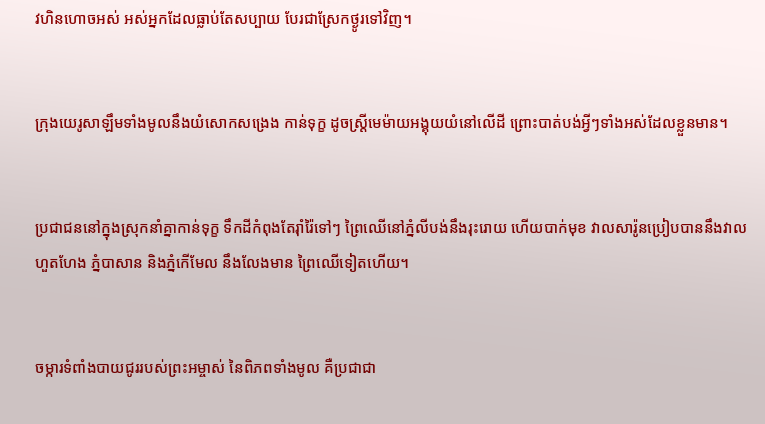វហិន‌ហោចអស់ អស់អ្នកដែលធ្លាប់តែសប្បាយ បែរជាស្រែកថ្ងូរទៅវិញ។


ក្រុងយេរូ‌សាឡឹមទាំងមូលនឹងយំសោកសង្រេង កាន់ទុក្ខ ដូចស្ត្រីមេម៉ាយអង្គុយយំនៅលើដី ព្រោះបាត់បង់អ្វីៗទាំងអស់ដែលខ្លួនមាន។


ប្រជា‌ជននៅក្នុងស្រុកនាំគ្នាកាន់ទុក្ខ ទឹកដីកំពុងតែរ៉ាំរ៉ៃទៅៗ ព្រៃឈើនៅភ្នំលីបង់នឹងរុះរោយ ហើយបាក់មុខ វាលសារ៉ូនប្រៀបបាននឹងវាលហួត‌ហែង ភ្នំបាសាន និងភ្នំកើមែល នឹងលែងមាន ព្រៃឈើទៀតហើយ។


ចម្ការទំពាំង‌បាយជូររបស់ព្រះ‌អម្ចាស់ នៃពិភពទាំងមូល គឺប្រជា‌ជា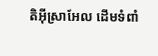តិអ៊ីស្រា‌អែល ដើមទំពាំ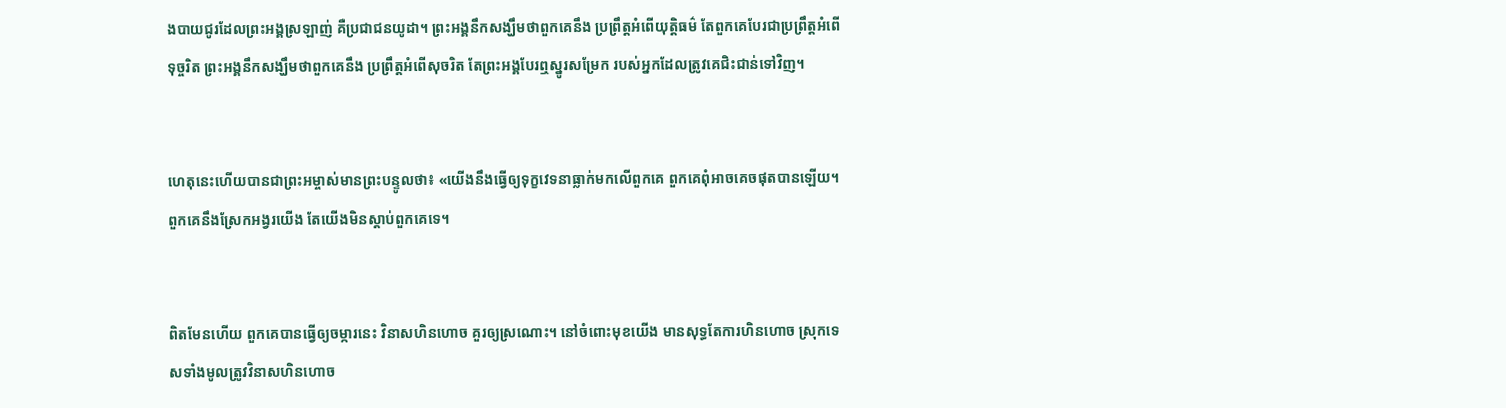ង‌បាយជូរដែលព្រះអង្គស្រឡាញ់ គឺប្រជា‌ជនយូដា។ ព្រះអង្គនឹកសង្ឃឹមថាពួកគេនឹង ប្រព្រឹត្តអំពើយុត្តិធម៌ តែពួកគេបែរជាប្រព្រឹត្តអំពើទុច្ចរិត ព្រះអង្គនឹកសង្ឃឹមថាពួកគេនឹង ប្រព្រឹត្តអំពើសុចរិត តែព្រះអង្គបែរឮស្នូរសម្រែក របស់អ្នកដែលត្រូវគេជិះ‌ជាន់ទៅវិញ។


ហេតុនេះហើយបានជាព្រះ‌អម្ចាស់មានព្រះ‌បន្ទូលថា៖ «យើងនឹងធ្វើឲ្យទុក្ខវេទនាធ្លាក់មកលើពួកគេ ពួកគេពុំអាចគេចផុតបានឡើយ។ ពួកគេនឹងស្រែកអង្វរយើង តែយើងមិនស្ដាប់ពួកគេទេ។


ពិតមែនហើយ ពួកគេបានធ្វើឲ្យចម្ការនេះ វិនាសហិន‌ហោច គួរឲ្យស្រណោះ។ នៅចំពោះមុខយើង មានសុទ្ធតែការហិន‌ហោច ស្រុកទេសទាំងមូលត្រូវវិនាសហិន‌ហោច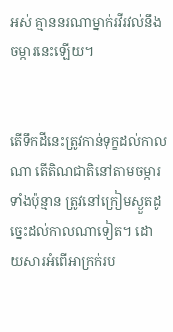អស់ គ្មាននរណាម្នាក់រវី‌រវល់នឹងចម្ការនេះឡើយ។


តើទឹកដីនេះត្រូវកាន់ទុក្ខដល់កាលណា តើតិណ‌ជាតិនៅតាមចម្ការទាំងប៉ុន្មាន ត្រូវនៅក្រៀមស្ងួតដូច្នេះដល់កាលណាទៀត។ ដោយ‌សារអំពើអាក្រក់រប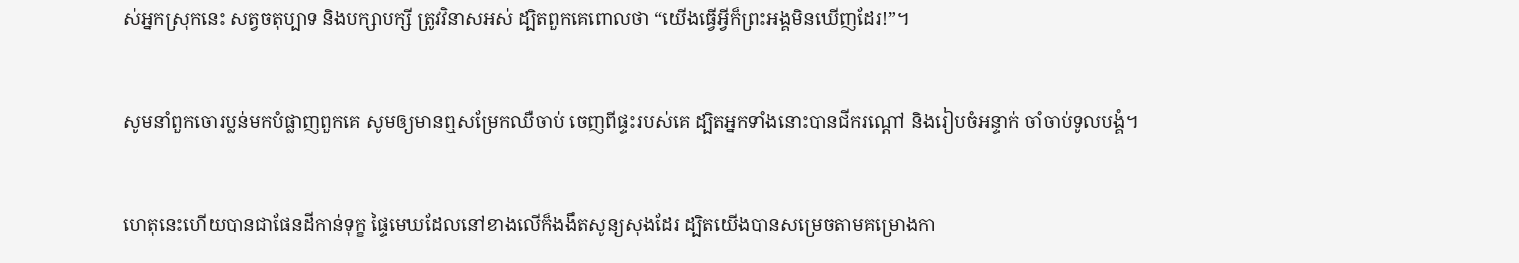ស់អ្នកស្រុកនេះ សត្វចតុប្បាទ និងបក្សា‌បក្សី ត្រូវវិនាសអស់ ដ្បិតពួកគេពោលថា “យើងធ្វើអ្វីក៏ព្រះអង្គមិនឃើញដែរ!”។


សូមនាំពួកចោរប្លន់មកបំផ្លាញពួកគេ សូមឲ្យមានឮសម្រែកឈឺចាប់ ចេញពីផ្ទះរបស់គេ ដ្បិតអ្នកទាំងនោះបានជីករណ្ដៅ និងរៀបចំអន្ទាក់ ចាំចាប់ទូលបង្គំ។


ហេតុនេះហើយបានជាផែនដីកាន់ទុក្ខ ផ្ទៃមេឃដែលនៅខាងលើក៏ងងឹតសូន្យ‌សុងដែរ ដ្បិតយើងបានសម្រេចតាមគម្រោង‌កា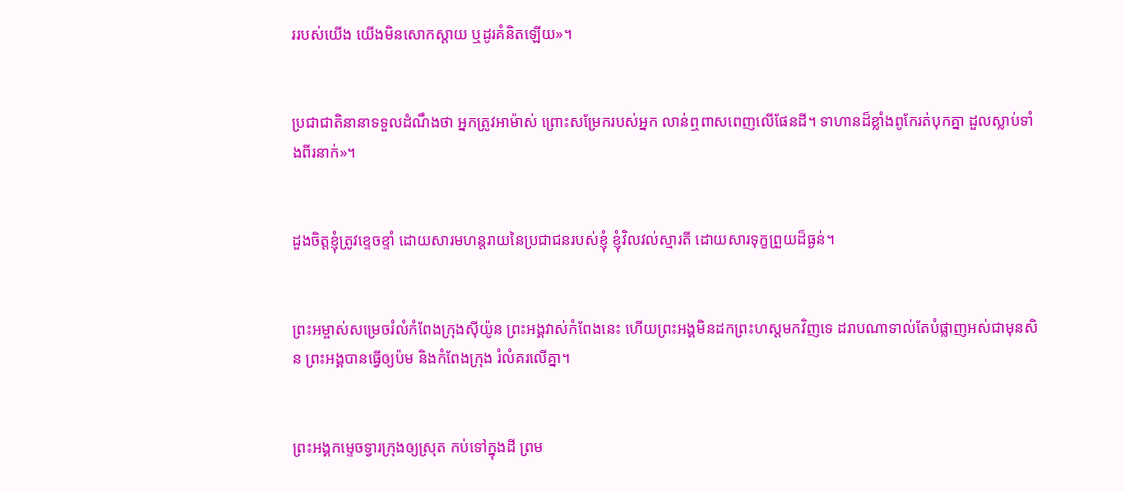ររបស់យើង យើងមិនសោកស្ដាយ ឬដូរគំនិតឡើយ»។


ប្រជា‌ជាតិនានាទទួលដំណឹងថា អ្នកត្រូវអាម៉ាស់ ព្រោះសម្រែករបស់អ្នក លាន់ឮពាស‌ពេញលើផែនដី។ ទាហានដ៏ខ្លាំងពូកែរត់បុកគ្នា ដួលស្លាប់ទាំងពីរនាក់»។


ដួងចិត្តខ្ញុំត្រូវខ្ទេច‌ខ្ទាំ ដោយ‌សារមហន្ត‌រាយនៃប្រជា‌ជនរបស់ខ្ញុំ ខ្ញុំវិល‌វល់ស្មារតី ដោយ‌សារទុក្ខព្រួយដ៏ធ្ងន់។


ព្រះ‌អម្ចាស់សម្រេចរំលំកំពែងក្រុងស៊ីយ៉ូន ព្រះអង្គវាស់កំពែងនេះ ហើយព្រះអង្គមិនដកព្រះ‌ហស្ដមកវិញទេ ដរាបណាទាល់តែបំផ្លាញអស់ជាមុនសិន ព្រះអង្គបានធ្វើឲ្យប៉ម និងកំពែងក្រុង រំលំគរលើគ្នា។


ព្រះអង្គកម្ទេចទ្វារក្រុងឲ្យស្រុត កប់ទៅក្នុងដី ព្រម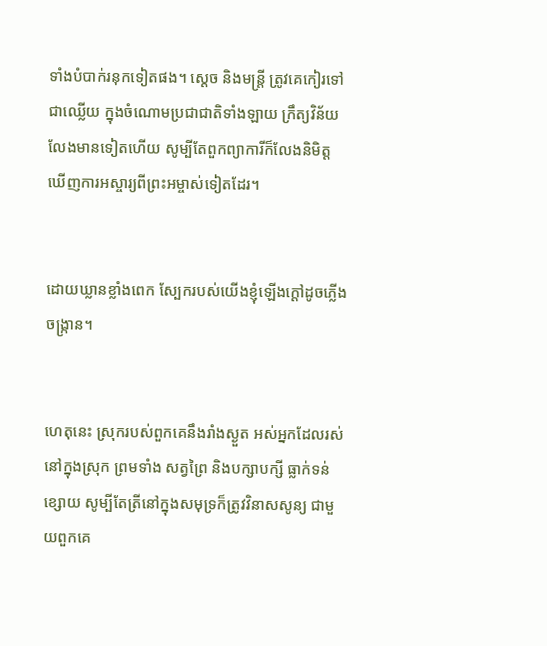ទាំងបំបាក់រនុកទៀតផង។ ស្ដេច និងមន្ត្រី ត្រូវគេកៀរទៅជាឈ្លើយ ក្នុងចំណោមប្រជា‌ជាតិទាំង‌ឡាយ ក្រឹត្យ‌វិន័យលែងមានទៀតហើយ សូម្បីតែពួកព្យាការីក៏លែងនិមិត្ត ឃើញការអស្ចារ្យពីព្រះ‌អម្ចាស់ទៀតដែរ។


ដោយឃ្លានខ្លាំងពេក ស្បែករបស់យើងខ្ញុំឡើងក្ដៅដូចភ្លើងចង្ក្រាន។


ហេតុនេះ ស្រុករបស់ពួកគេនឹងរាំងស្ងួត អស់អ្នកដែលរស់នៅក្នុងស្រុក ព្រមទាំង សត្វព្រៃ និងបក្សា‌បក្សី ធ្លាក់ទន់ខ្សោយ សូម្បីតែត្រីនៅក្នុងសមុទ្រក៏ត្រូវវិនាសសូន្យ ជាមួយពួកគេ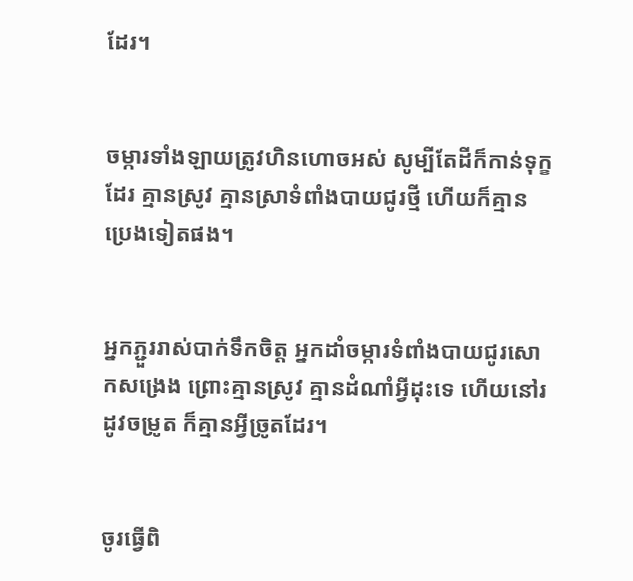ដែរ។


ចម្ការទាំង‌ឡាយត្រូវហិន‌ហោចអស់ សូម្បីតែដីក៏កាន់ទុក្ខដែរ គ្មានស្រូវ គ្មានស្រាទំពាំង‌បាយជូរថ្មី ហើយក៏គ្មានប្រេងទៀតផង។


អ្នកភ្ជួររាស់បាក់ទឹកចិត្ត អ្នកដាំចម្ការទំពាំង‌បាយជូរសោកសង្រេង ព្រោះគ្មានស្រូវ គ្មានដំណាំអ្វីដុះទេ ហើយនៅរដូវចម្រូត ក៏គ្មានអ្វីច្រូតដែរ។


ចូរធ្វើពិ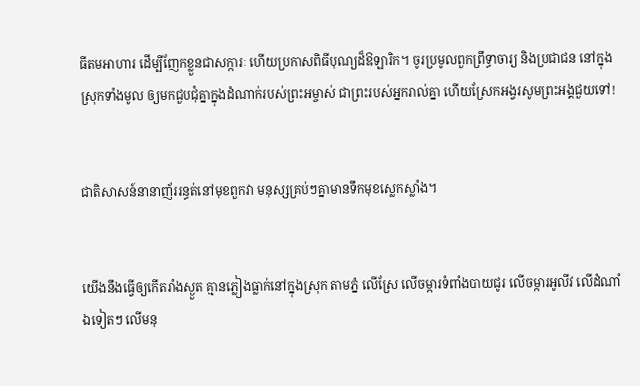ធីតមអាហារ ដើម្បីញែកខ្លួនជាសក្ការៈ ហើយប្រកាសពិធីបុណ្យដ៏ឱឡា‌រិក។ ចូរប្រមូលពួកព្រឹទ្ធា‌ចារ្យ និងប្រជា‌ជន នៅក្នុងស្រុកទាំងមូល ឲ្យមកជួប‌ជុំគ្នាក្នុងដំណាក់របស់ព្រះ‌អម្ចាស់ ជាព្រះរបស់អ្នករាល់គ្នា ហើយស្រែកអង្វរសូមព្រះអង្គជួយទៅ!


ជាតិសាសន៍នានាញ័ររន្ធត់នៅមុខពួកវា មនុស្សគ្រប់ៗគ្នាមានទឹកមុខស្លេក‌ស្លាំង។


យើងនឹងធ្វើឲ្យកើតរាំងស្ងួត គ្មានភ្លៀងធ្លាក់នៅក្នុងស្រុក តាមភ្នំ លើស្រែ លើចម្ការទំពាំង‌បាយជូរ លើចម្ការអូលីវ លើដំណាំឯទៀតៗ លើមនុ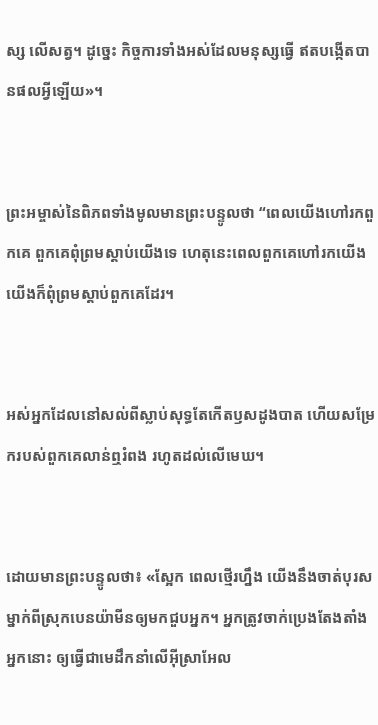ស្ស លើសត្វ។ ដូច្នេះ កិច្ចការទាំងអស់ដែលមនុស្សធ្វើ ឥតបង្កើតបានផលអ្វីឡើយ»។


ព្រះ‌អម្ចាស់នៃពិភពទាំងមូលមានព្រះ‌បន្ទូលថា “ពេលយើងហៅរកពួកគេ ពួកគេពុំព្រមស្ដាប់យើងទេ ហេតុនេះពេលពួកគេហៅរកយើង យើងក៏ពុំព្រមស្ដាប់ពួកគេដែរ។


អស់អ្នកដែលនៅសល់ពីស្លាប់សុទ្ធតែកើតឫស‌ដូង‌បាត ហើយសម្រែករបស់ពួកគេលាន់ឮរំពង រហូតដល់លើមេឃ។


ដោយមានព្រះ‌បន្ទូលថា៖ «ស្អែក ពេលថ្មើរហ្នឹង យើងនឹងចាត់បុរសម្នាក់ពីស្រុកបេន‌យ៉ាមីនឲ្យមកជួបអ្នក។ អ្នកត្រូវចាក់ប្រេងតែង‌តាំងអ្នកនោះ ឲ្យធ្វើជាមេដឹកនាំលើអ៊ីស្រា‌អែល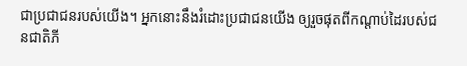ជាប្រជា‌ជនរបស់យើង។ អ្នកនោះនឹងរំដោះប្រជា‌ជនយើង ឲ្យរួចផុតពីកណ្ដាប់ដៃរបស់ជន‌ជាតិភី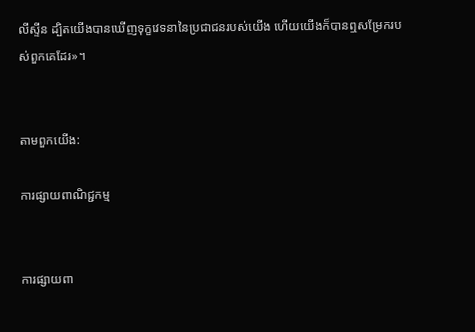លីស្ទីន ដ្បិតយើងបានឃើញទុក្ខវេទនានៃប្រជា‌ជនរបស់យើង ហើយយើងក៏បានឮសម្រែករបស់ពួកគេដែរ»។


តាមពួកយើង:

ការផ្សាយពាណិជ្ជកម្ម


ការផ្សាយពា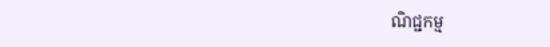ណិជ្ជកម្ម